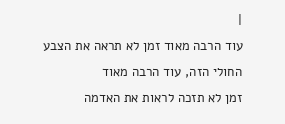|
עוד הרבה מאוד זמן לא תראה את הצבע החולי הזה, עוד הרבה מאוד
זמן לא תזכה לראות את האדמה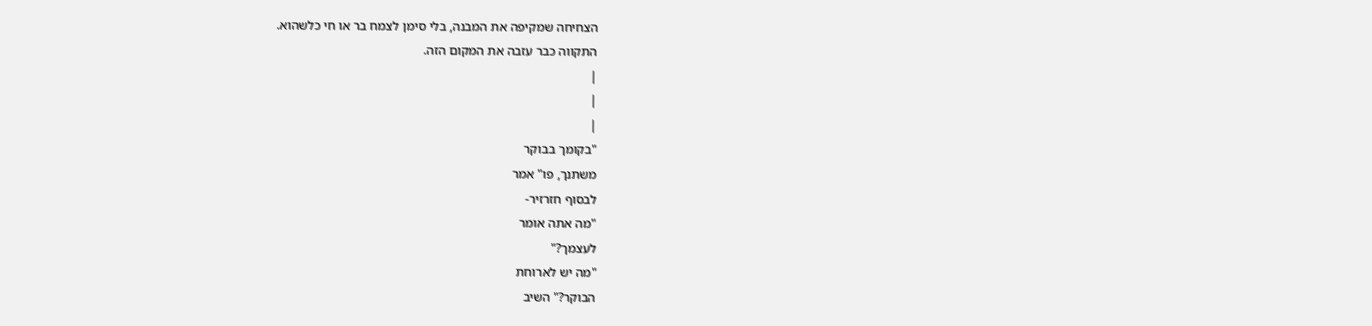הצחיחה שמקיפה את המבנה, בלי סימן לצמח בר או חי כלשהוא.
התקווה כבר עזבה את המקום הזה.
|
|
|
"בקומך בבוקר
משתנך, פו" אמר
לבסוף חזרזיר-
"מה אתה אומר
לעצמך?"
"מה יש לארוחת
הבוקר?" השיב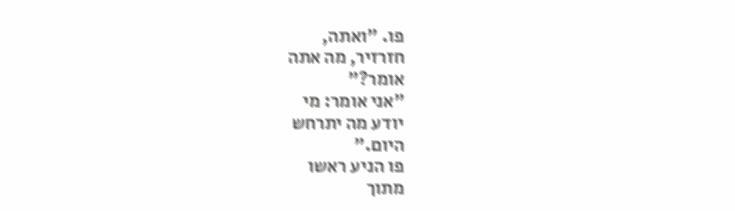פו. "ואתה,
חזרזיר, מה אתה
אומר?"
"אני אומר: מי
יודע מה יתרחש
היום."
פו הניע ראשו
מתוך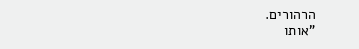הרהורים.
"אותו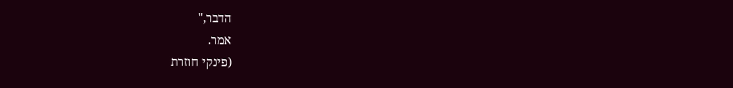הדבר,"
אמר.
(פינקי חוזרת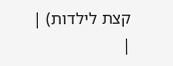קצת לילדות) |
|